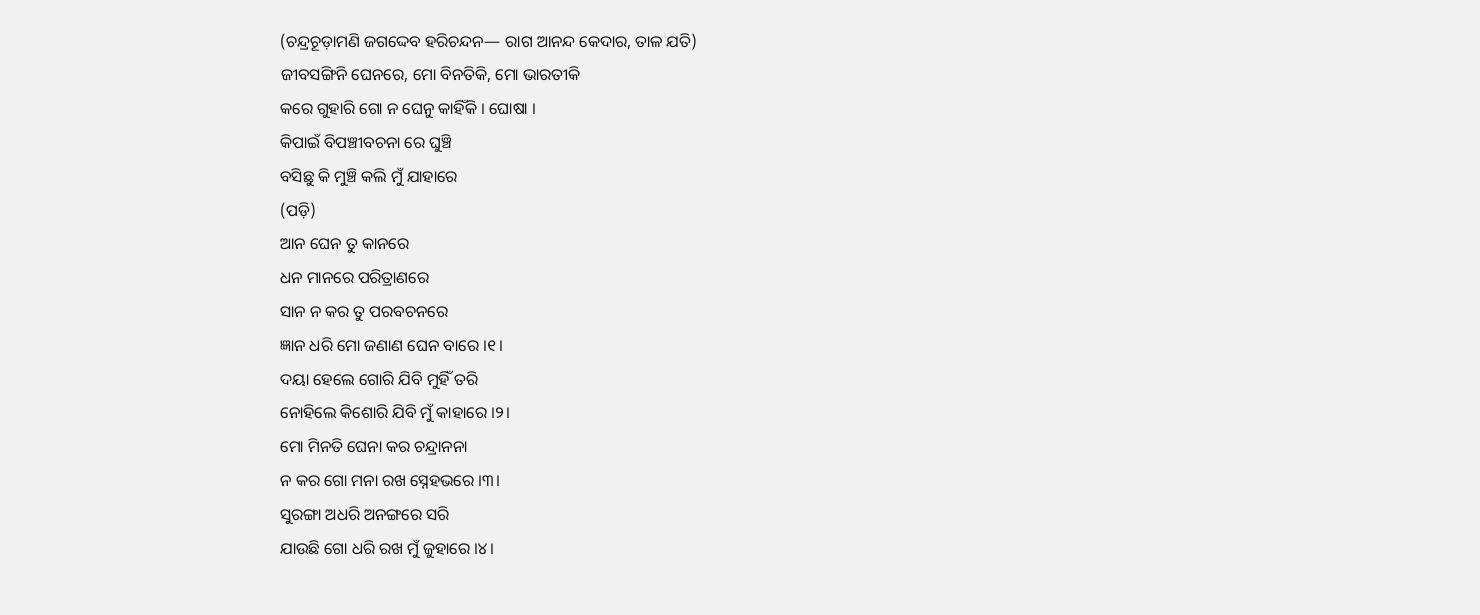(ଚନ୍ଦ୍ରଚୂଡ଼ାମଣି ଜଗଦ୍ଦେବ ହରିଚନ୍ଦନ— ରାଗ ଆନନ୍ଦ କେଦାର, ତାଳ ଯତି)
ଜୀବସଙ୍ଗିନି ଘେନରେ, ମୋ ବିନତିକି, ମୋ ଭାରତୀକି
କରେ ଗୁହାରି ଗୋ ନ ଘେନୁ କାହିଁକି । ଘୋଷା ।
କିପାଇଁ ବିପଞ୍ଚୀବଚନା ରେ ଘୁଞ୍ଚି
ବସିଛୁ କି ମୁଞ୍ଚି କଲି ମୁଁ ଯାହାରେ
(ପଡ଼ି)
ଆନ ଘେନ ତୁ କାନରେ
ଧନ ମାନରେ ପରିତ୍ରାଣରେ
ସାନ ନ କର ତୁ ପରବଚନରେ
ଜ୍ଞାନ ଧରି ମୋ ଜଣାଣ ଘେନ ବାରେ ।୧।
ଦୟା ହେଲେ ଗୋରି ଯିବି ମୁହିଁ ତରି
ନୋହିଲେ କିଶୋରି ଯିବି ମୁଁ କାହାରେ ।୨।
ମୋ ମିନତି ଘେନା କର ଚନ୍ଦ୍ରାନନା
ନ କର ଗୋ ମନା ରଖ ସ୍ନେହଭରେ ।୩।
ସୁରଙ୍ଗା ଅଧରି ଅନଙ୍ଗରେ ସରି
ଯାଉଛି ଗୋ ଧରି ରଖ ମୁଁ ଜୁହାରେ ।୪।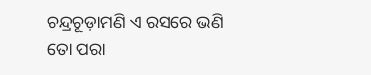ଚନ୍ଦ୍ରଚୂଡ଼ାମଣି ଏ ରସରେ ଭଣି
ତୋ ପରା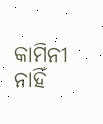କାମିନୀ ନାହିଁ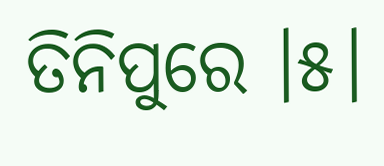ତିନିପୁରେ ।୫।